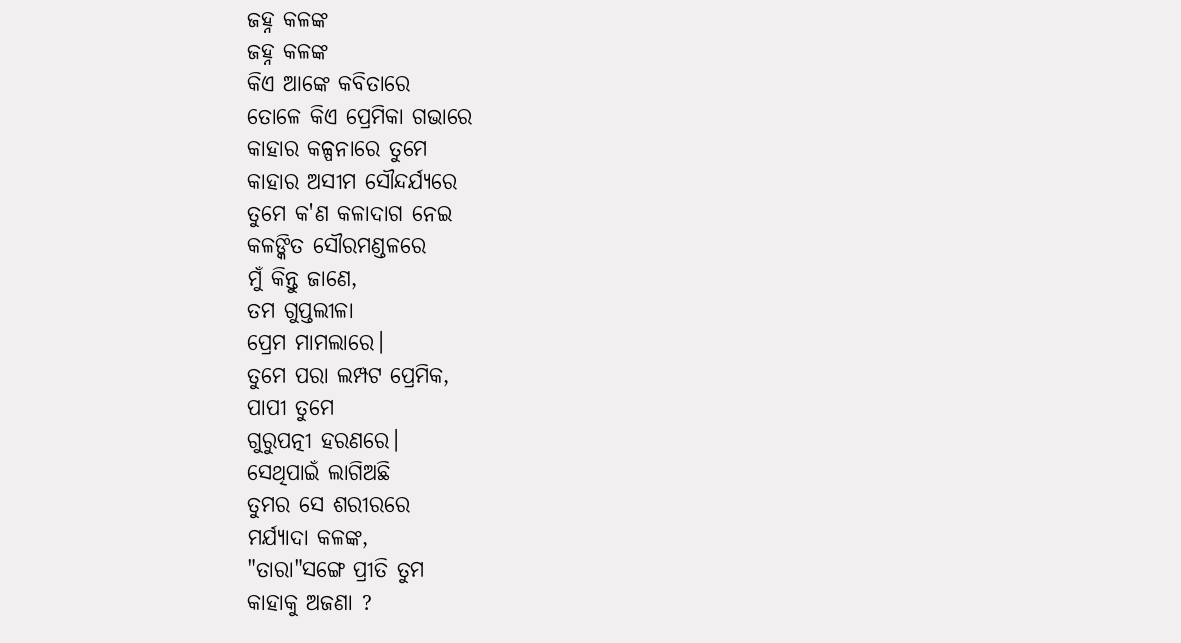ଜହ୍ନ କଳଙ୍କ
ଜହ୍ନ କଳଙ୍କ
କିଏ ଆଙ୍କେ କବିତାରେ
ତୋଳେ କିଏ ପ୍ରେମିକା ଗଭାରେ
କାହାର କଳ୍ପନାରେ ତୁମେ
କାହାର ଅସୀମ ସୌନ୍ଦର୍ଯ୍ୟରେ
ତୁମେ କ'ଣ କଳାଦାଗ ନେଇ
କଳଙ୍କିତ ସୌରମଣ୍ଡଳରେ
ମୁଁ କିନ୍ତୁ ଜାଣେ,
ତମ ଗୁପ୍ତଲୀଳା
ପ୍ରେମ ମାମଲାରେ।
ତୁମେ ପରା ଲମ୍ପଟ ପ୍ରେମିକ,
ପାପୀ ତୁମେ
ଗୁରୁପତ୍ନୀ ହରଣରେ।
ସେଥିପାଇଁ ଲାଗିଅଛି
ତୁମର ସେ ଶରୀରରେ
ମର୍ଯ୍ୟାଦା କଳଙ୍କ,
"ତାରା"ସଙ୍ଗେ ପ୍ରୀତି ତୁମ
କାହାକୁ ଅଜଣା ?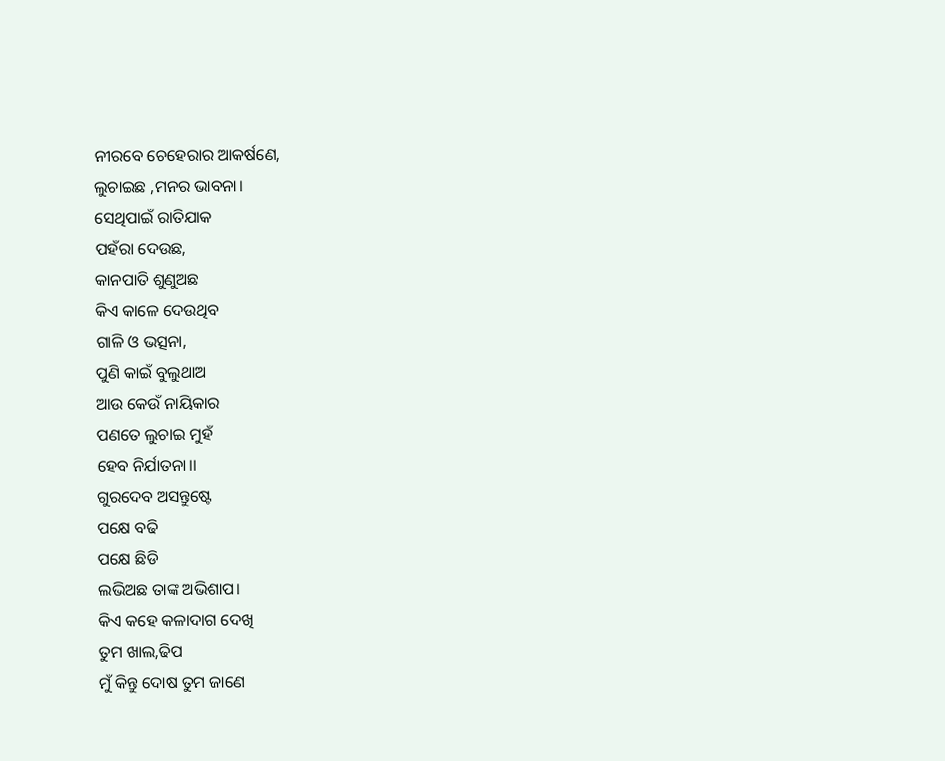ନୀରବେ ଚେହେରାର ଆକର୍ଷଣେ,
ଲୁଚାଇଛ ,ମନର ଭାବନା।
ସେଥିପାଇଁ ରାତିଯାକ
ପହଁରା ଦେଉଛ,
କାନପାତି ଶୁଣୁଅଛ
କିଏ କାଳେ ଦେଉଥିବ
ଗାଳି ଓ ଭତ୍ସନା,
ପୁଣି କାଇଁ ବୁଲୁଥାଅ
ଆଉ କେଉଁ ନାୟିକାର
ପଣତେ ଲୁଚାଇ ମୁହଁ
ହେବ ନିର୍ଯାତନା।।
ଗୁରଦେବ ଅସନ୍ତୁଷ୍ଟେ
ପକ୍ଷେ ବଢି
ପକ୍ଷେ ଛିଡି
ଲଭିଅଛ ତାଙ୍କ ଅଭିଶାପ।
କିଏ କହେ କଳାଦାଗ ଦେଖି
ତୁମ ଖାଲ,ଢିପ
ମୁଁ କିନ୍ତୁ ଦୋଷ ତୁମ ଜାଣେ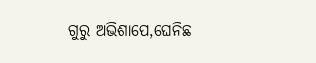ଗୁରୁ ଅଭିଶାପେ,ଘେନିଛ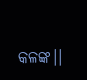କଳଙ୍କ।।